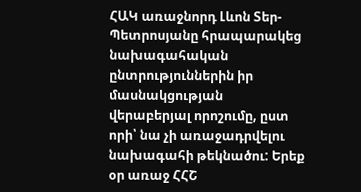ՀԱԿ առաջնորդ Լևոն Տեր-Պետրոսյանը հրապարակեց նախագահական ընտրություններին իր մասնակցության վերաբերյալ որոշումը, ըստ որի՝ նա չի առաջադրվելու նախագահի թեկնածու: Երեք օր առաջ ՀՀՇ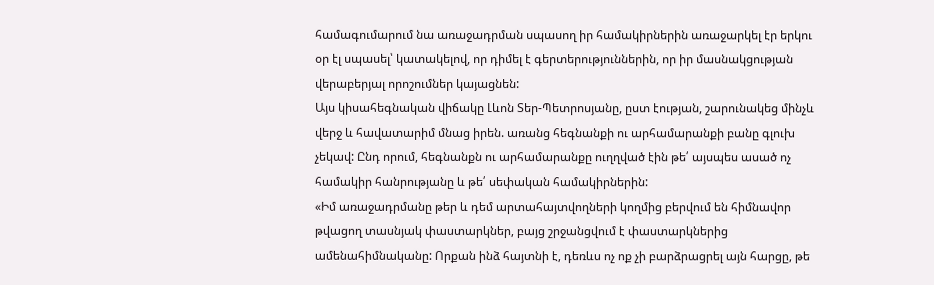համագումարում նա առաջադրման սպասող իր համակիրներին առաջարկել էր երկու օր էլ սպասել՝ կատակելով, որ դիմել է գերտերություններին, որ իր մասնակցության վերաբերյալ որոշումներ կայացնեն:
Այս կիսահեգնական վիճակը Լևոն Տեր-Պետրոսյանը, ըստ էության, շարունակեց մինչև վերջ և հավատարիմ մնաց իրեն. առանց հեգնանքի ու արհամարանքի բանը գլուխ չեկավ: Ընդ որում, հեգնանքն ու արհամարանքը ուղղված էին թե՛ այսպես ասած ոչ համակիր հանրությանը և թե՛ սեփական համակիրներին:
«Իմ առաջադրմանը թեր և դեմ արտահայտվողների կողմից բերվում են հիմնավոր թվացող տասնյակ փաստարկներ, բայց շրջանցվում է փաստարկներից ամենահիմնականը: Որքան ինձ հայտնի է, դեռևս ոչ ոք չի բարձրացրել այն հարցը, թե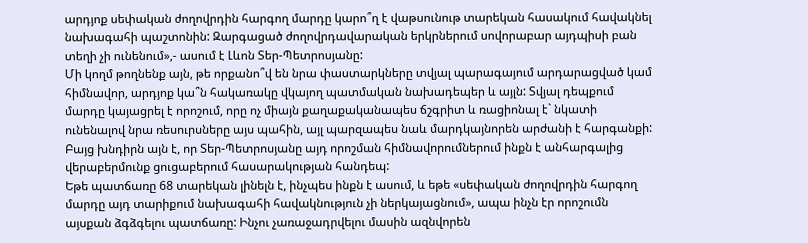արդյոք սեփական ժողովրդին հարգող մարդը կարո՞ղ է վաթսունութ տարեկան հասակում հավակնել նախագահի պաշտոնին: Զարգացած ժողովրդավարական երկրներում սովորաբար այդպիսի բան տեղի չի ունենում»,- ասում է Լևոն Տեր-Պետրոսյանը:
Մի կողմ թողնենք այն, թե որքանո՞վ են նրա փաստարկները տվյալ պարագայում արդարացված կամ հիմնավոր, արդյոք կա՞ն հակառակը վկայող պատմական նախադեպեր և այլն: Տվյալ դեպքում մարդը կայացրել է որոշում, որը ոչ միայն քաղաքականապես ճշգրիտ և ռացիոնալ է` նկատի ունենալով նրա ռեսուրսները այս պահին, այլ պարզապես նաև մարդկայնորեն արժանի է հարգանքի: Բայց խնդիրն այն է, որ Տեր-Պետրոսյանը այդ որոշման հիմնավորումներում ինքն է անհարգալից վերաբերմունք ցուցաբերում հասարակության հանդեպ:
Եթե պատճառը 68 տարեկան լինելն է, ինչպես ինքն է ասում, և եթե «սեփական ժողովրդին հարգող մարդը այդ տարիքում նախագահի հավակնություն չի ներկայացնում», ապա ինչն էր որոշումն այսքան ձգձգելու պատճառը: Ինչու չառաջադրվելու մասին ազնվորեն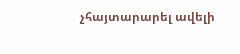չհայտարարել ավելի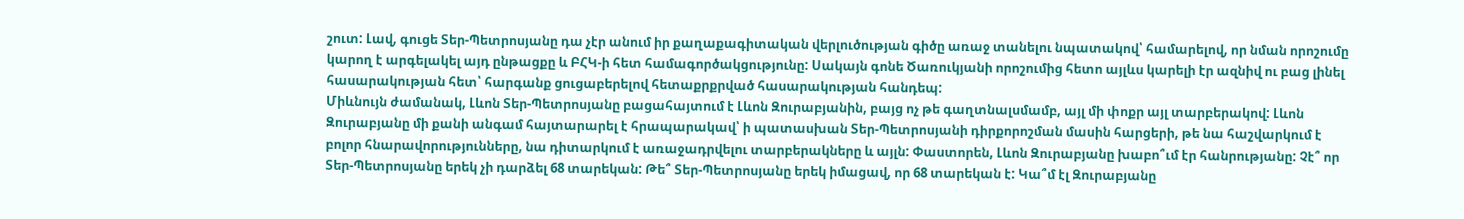շուտ: Լավ, գուցե Տեր-Պետրոսյանը դա չէր անում իր քաղաքագիտական վերլուծության գիծը առաջ տանելու նպատակով՝ համարելով, որ նման որոշումը կարող է արգելակել այդ ընթացքը և ԲՀԿ-ի հետ համագործակցությունը: Սակայն գոնե Ծառուկյանի որոշումից հետո այլևս կարելի էր ազնիվ ու բաց լինել հասարակության հետ՝ հարգանք ցուցաբերելով հետաքրքրված հասարակության հանդեպ:
Միևնույն ժամանակ, Լևոն Տեր-Պետրոսյանը բացահայտում է Լևոն Զուրաբյանին, բայց ոչ թե գաղտնալսմամբ, այլ մի փոքր այլ տարբերակով: Լևոն Զուրաբյանը մի քանի անգամ հայտարարել է հրապարակավ՝ ի պատասխան Տեր-Պետրոսյանի դիրքորոշման մասին հարցերի, թե նա հաշվարկում է բոլոր հնարավորությունները, նա դիտարկում է առաջադրվելու տարբերակները և այլն: Փաստորեն, Լևոն Զուրաբյանը խաբո՞ւմ էր հանրությանը: Չէ՞ որ Տեր-Պետրոսյանը երեկ չի դարձել 68 տարեկան: Թե՞ Տեր-Պետրոսյանը երեկ իմացավ, որ 68 տարեկան է: Կա՞մ էլ Զուրաբյանը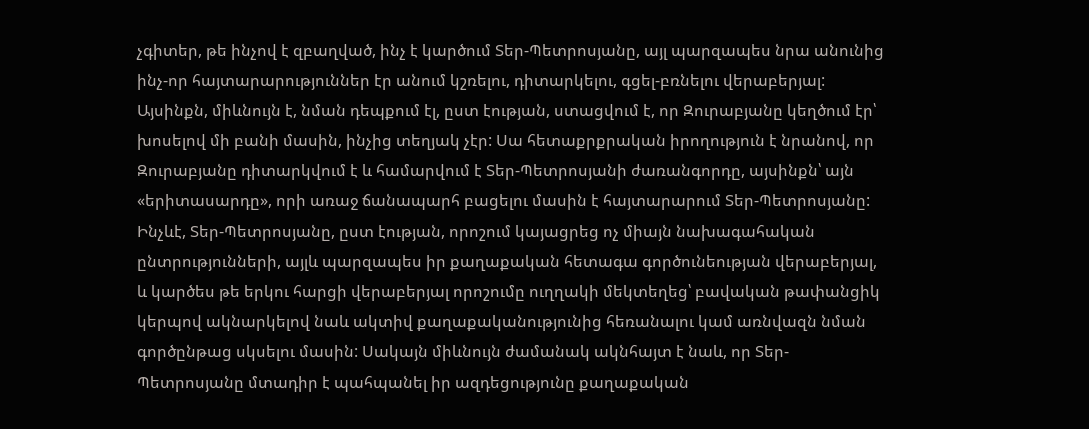չգիտեր, թե ինչով է զբաղված, ինչ է կարծում Տեր-Պետրոսյանը, այլ պարզապես նրա անունից ինչ-որ հայտարարություններ էր անում կշռելու, դիտարկելու, գցել-բռնելու վերաբերյալ:
Այսինքն, միևնույն է, նման դեպքում էլ, ըստ էության, ստացվում է, որ Զուրաբյանը կեղծում էր՝ խոսելով մի բանի մասին, ինչից տեղյակ չէր: Սա հետաքրքրական իրողություն է նրանով, որ Զուրաբյանը դիտարկվում է և համարվում է Տեր-Պետրոսյանի ժառանգորդը, այսինքն՝ այն «երիտասարդը», որի առաջ ճանապարհ բացելու մասին է հայտարարում Տեր-Պետրոսյանը:
Ինչևէ, Տեր-Պետրոսյանը, ըստ էության, որոշում կայացրեց ոչ միայն նախագահական ընտրությունների, այլև պարզապես իր քաղաքական հետագա գործունեության վերաբերյալ, և կարծես թե երկու հարցի վերաբերյալ որոշումը ուղղակի մեկտեղեց՝ բավական թափանցիկ կերպով ակնարկելով նաև ակտիվ քաղաքականությունից հեռանալու կամ առնվազն նման գործընթաց սկսելու մասին: Սակայն միևնույն ժամանակ ակնհայտ է նաև, որ Տեր-Պետրոսյանը մտադիր է պահպանել իր ազդեցությունը քաղաքական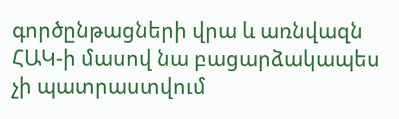գործընթացների վրա և առնվազն ՀԱԿ-ի մասով նա բացարձակապես չի պատրաստվում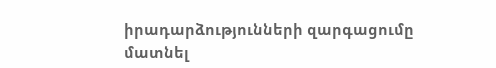իրադարձությունների զարգացումը մատնել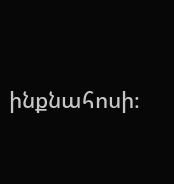ինքնահոսի։